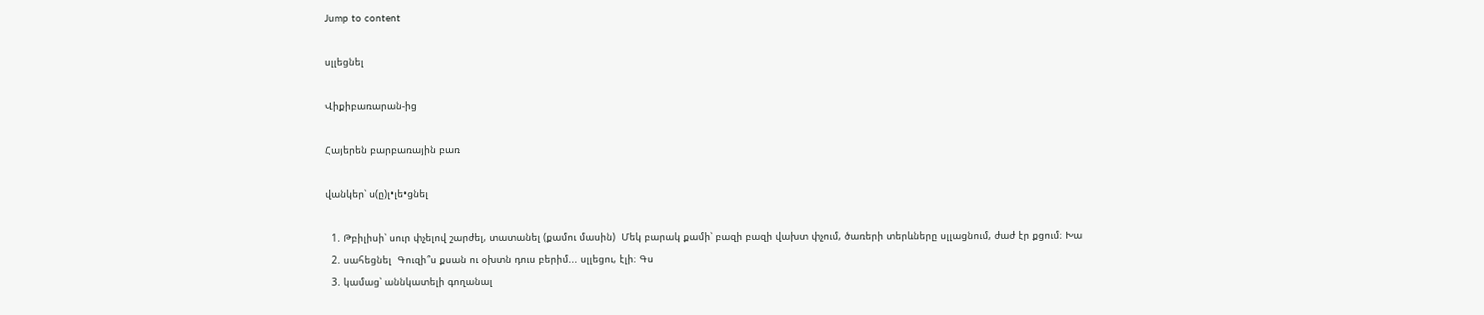Jump to content

սլլեցնել

Վիքիբառարան-ից

Հայերեն բարբառային բառ

վանկեր՝ ս(ը)լ•լե•ցնել

  1. Թբիլիսի՝ սուր փչելով շարժել, տատանել (քամու մասին)  Մեկ բարակ քամի՝ բազի բազի վախտ փչում, ծառերի տերևները սլլացնում, ժաժ էր քցում։ Խա
  2. սահեցնել  Գուզի՞ս քսան ու օխտն դուս բերիմ... սլլեցու, էլի։ Գս
  3. կամաց՝ աննկատելի գողանալ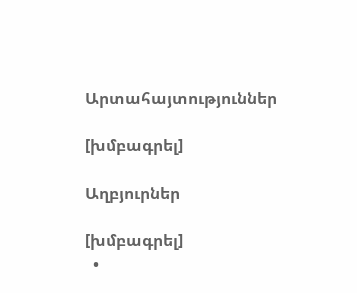Արտահայտություններ

[խմբագրել]

Աղբյուրներ

[խմբագրել]
  •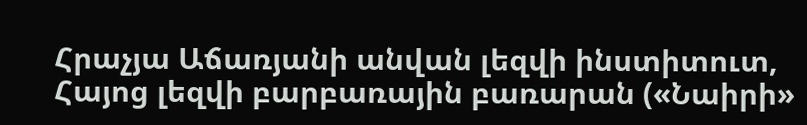Հրաչյա Աճառյանի անվան լեզվի ինստիտուտ, Հայոց լեզվի բարբառային բառարան («Նաիրի»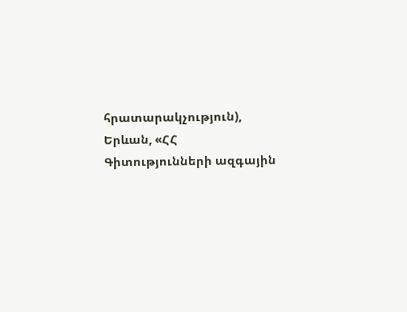հրատարակչություն), Երևան, «ՀՀ Գիտությունների ազգային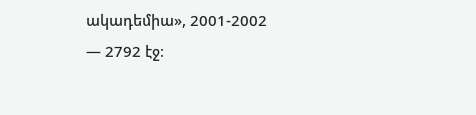ակադեմիա», 2001-2002 — 2792 էջ։